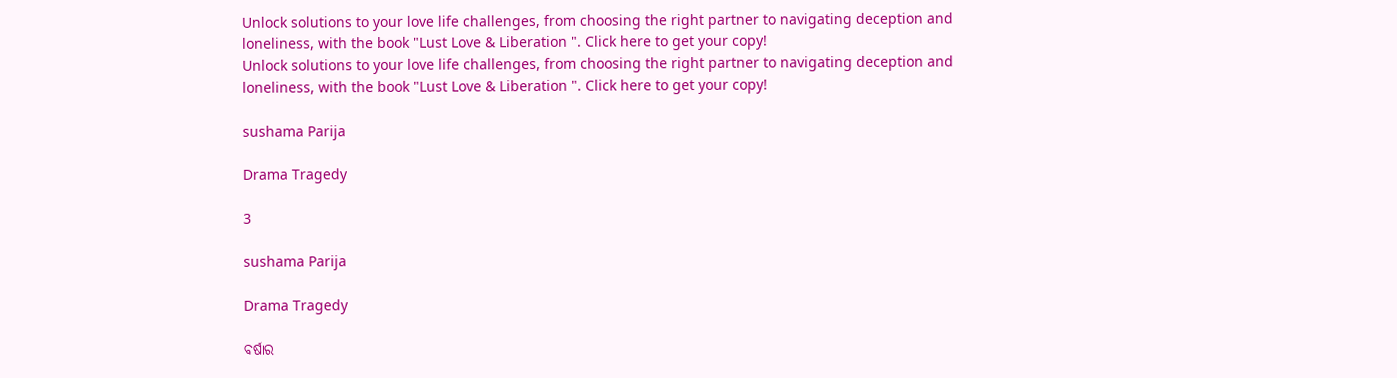Unlock solutions to your love life challenges, from choosing the right partner to navigating deception and loneliness, with the book "Lust Love & Liberation ". Click here to get your copy!
Unlock solutions to your love life challenges, from choosing the right partner to navigating deception and loneliness, with the book "Lust Love & Liberation ". Click here to get your copy!

sushama Parija

Drama Tragedy

3

sushama Parija

Drama Tragedy

ବର୍ଷାର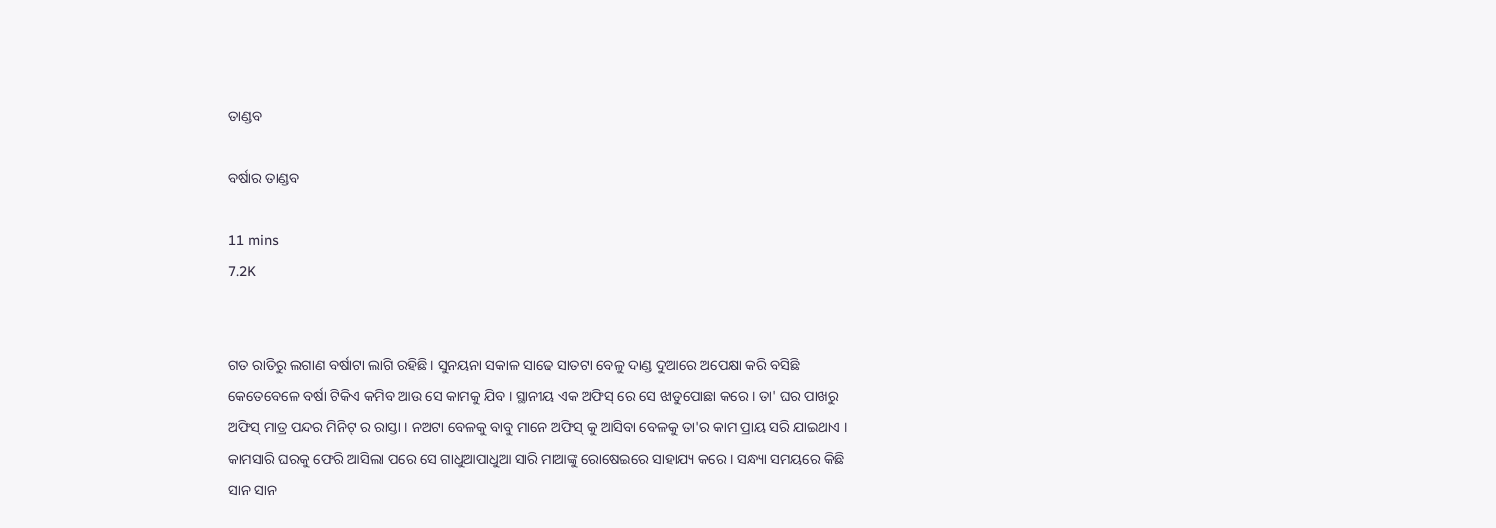ତାଣ୍ଡବ

ବର୍ଷାର ତାଣ୍ଡବ

11 mins
7.2K


ଗତ ରାତିରୁ ଲଗାଣ ବର୍ଷାଟା ଲାଗି ରହିଛି । ସୁନୟନା ସକାଳ ସାଢେ ସାତଟା ବେଳୁ ଦାଣ୍ଡ ଦୁଆରେ ଅପେକ୍ଷା କରି ବସିଛି କେତେବେଳେ ବର୍ଷା ଟିକିଏ କମିବ ଆଉ ସେ କାମକୁ ଯିବ । ସ୍ଥାନୀୟ ଏକ ଅଫିସ୍ ରେ ସେ ଝାଡୁପୋଛା କରେ । ତା' ଘର ପାଖରୁ ଅଫିସ୍ ମାତ୍ର ପନ୍ଦର ମିନିଟ୍ ର ରାସ୍ତା । ନଅଟା ବେଳକୁ ବାବୁ ମାନେ ଅଫିସ୍ କୁ ଆସିବା ବେଳକୁ ତା'ର କାମ ପ୍ରାୟ ସରି ଯାଇଥାଏ । କାମସାରି ଘରକୁ ଫେରି ଆସିଲା ପରେ ସେ ଗାଧୁଆପାଧୁଆ ସାରି ମାଆଙ୍କୁ ରୋଷେଇରେ ସାହାଯ୍ୟ କରେ । ସନ୍ଧ୍ୟା ସମୟରେ କିଛି ସାନ ସାନ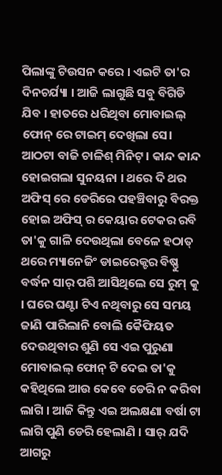ପିଲାଙ୍କୁ ଟିଉସନ କରେ । ଏଇଟି ତା'ର ଦିନଚର୍ଯ୍ୟା । ଆଜି ଲାଗୁଛି ସବୁ ବିଗିଡି ଯିବ । ହାତରେ ଧରିଥିବା ମୋବାଇଲ୍ ଫୋନ୍ ରେ ଟାଇମ୍ ଦେଖିଲା ସେ। ଆଠଟା ବାଜି ଚାଳିଶ୍ ମିନିଟ୍ । କାନ୍ଦ କାନ୍ଦ ହୋଇଗଲା ସୁନୟନା । ଥରେ ଦି ଥର ଅଫିସ୍ ରେ ଡେରିରେ ପହଞ୍ଚିବାରୁ ବିରକ୍ତ ହୋଇ ଅଫିସ୍ ର କେୟାର ଟେକର ରବି ତା'କୁ ଗାଳି ଦେଉଥିଲା ବେଳେ ହଠାତ୍ ଥରେ ମ୍ୟାନେଜିଂ ଡାଇରେକ୍ଟର ବିଷ୍ଣୁ ବର୍ଦ୍ଧନ ସାର୍ ପଶି ଆସିଥିଲେ ସେ ରୁମ୍ କୁ । ଘରେ ଘଣ୍ଟା ଟିଏ ନଥିବାରୁ ସେ ସମୟ ଜାଣି ପାରିଲାନି ବୋଲି କୈଫିୟତ ଦେଉଥିବାର ଶୁଣି ସେ ଏଇ ପୁରୁଣା ମୋବାଇଲ୍ ଫୋନ୍ ଟି ଦେଇ ତା'କୁ କହିଥିଲେ ଆଉ କେବେ ଡେରି ନ କରିବା ଲାଗି । ଆଜି କିନ୍ତୁ ଏଇ ଅଲକ୍ଷଣା ବର୍ଷା ଟା ଲାଗି ପୁଣି ଡେରି ହେଲାଣି । ସାର୍ ଯଦି ଆଗରୁ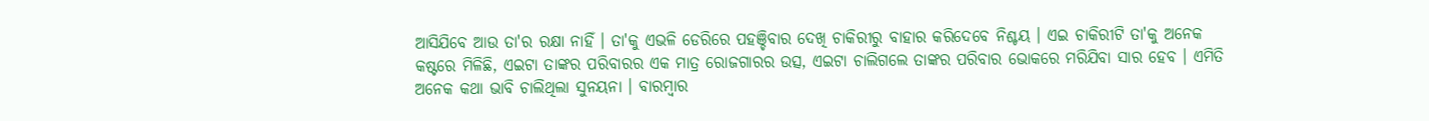ଆସିଯିବେ ଆଉ ତା'ର ରକ୍ଷା ନାହିଁ । ତା'କୁ ଏଭଳି ଡେରିରେ ପହଞ୍ଚିବାର ଦେଖି ଚାକିରୀରୁ ବାହାର କରିଦେବେ ନିଶ୍ଚୟ । ଏଇ ଚାକିରୀଟି ତା'କୁ ଅନେକ କଷ୍ଟରେ ମିଳିଛି, ଏଇଟା ତାଙ୍କର ପରିବାରର ଏକ ମାତ୍ର ରୋଜଗାରର ଉତ୍ସ, ଏଇଟା ଚାଲିଗଲେ ତାଙ୍କର ପରିବାର ଭୋକରେ ମରିଯିବା ସାର ହେବ । ଏମିତି ଅନେକ କଥା ଭାବି ଚାଲିଥିଲା ସୁନୟନା । ବାରମ୍ବାର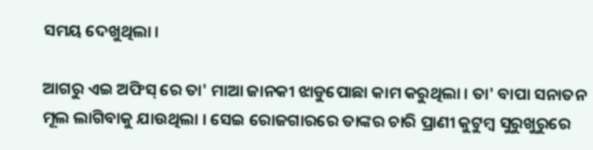ସମୟ ଦେଖୁଥିଲା ।

ଆଗରୁ ଏଇ ଅଫିସ୍ ରେ ତା' ମାଆ ଜାନକୀ ଝାଡୁପୋଛା କାମ କରୁଥିଲା । ତା' ବାପା ସନାତନ ମୂଲ ଲାଗିବାକୁ ଯାଉଥିଲା । ସେଇ ରୋଜଗାରରେ ତାଙ୍କର ଚାରି ପ୍ରାଣୀ କୁଟୁମ୍ବ ସୁରୁଖୁରୁରେ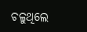ଚଳୁଥିଲେ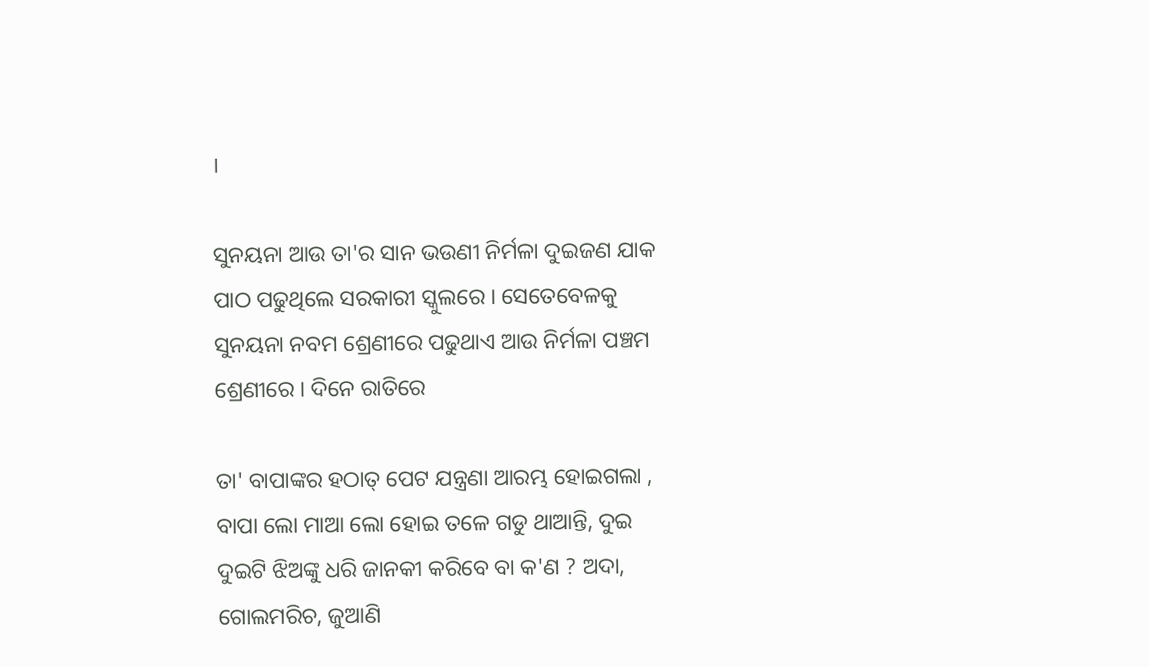।

ସୁନୟନା ଆଉ ତା'ର ସାନ ଭଉଣୀ ନିର୍ମଳା ଦୁଇଜଣ ଯାକ ପାଠ ପଢୁଥିଲେ ସରକାରୀ ସ୍କୁଲରେ । ସେତେବେଳକୁ ସୁନୟନା ନବମ ଶ୍ରେଣୀରେ ପଢୁଥାଏ ଆଉ ନିର୍ମଳା ପଞ୍ଚମ ଶ୍ରେଣୀରେ । ଦିନେ ରାତିରେ

ତା' ବାପାଙ୍କର ହଠାତ୍ ପେଟ ଯନ୍ତ୍ରଣା ଆରମ୍ଭ ହୋଇଗଲା , ବାପା ଲୋ ମାଆ ଲୋ ହୋଇ ତଳେ ଗଡୁ ଥାଆନ୍ତି, ଦୁଇ ଦୁଇଟି ଝିଅଙ୍କୁ ଧରି ଜାନକୀ କରିବେ ବା କ'ଣ ? ଅଦା, ଗୋଲମରିଚ, ଜୁଆଣି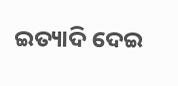ଇତ୍ୟାଦି ଦେଇ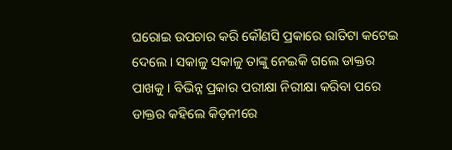ଘରୋଇ ଉପଚାର କରି କୌଣସି ପ୍ରକାରେ ରାତିଟା କଟେଇ ଦେଲେ । ସକାଳୁ ସକାଳୁ ତାଙ୍କୁ ନେଇକି ଗଲେ ଡାକ୍ତର ପାଖକୁ । ବିଭିନ୍ନ ପ୍ରକାର ପରୀକ୍ଷା ନିରୀକ୍ଷା କରିବା ପରେ ଡାକ୍ତର କହିଲେ କିଡ଼ନୀରେ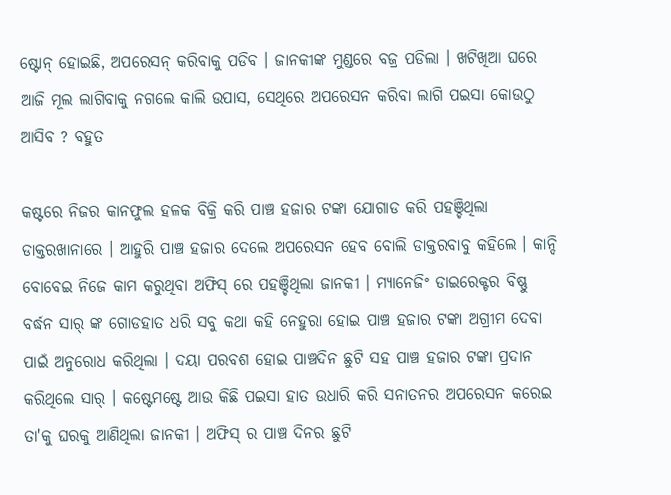ଷ୍ଟୋନ୍ ହୋଇଛି, ଅପରେସନ୍ କରିବାକୁ ପଡିବ । ଜାନକୀଙ୍କ ମୁଣ୍ଡରେ ବଜ୍ର ପଡିଲା । ଖଟିଖିଆ ଘରେ ଆଜି ମୂଲ ଲାଗିବାକୁ ନଗଲେ କାଲି ଉପାସ, ସେଥିରେ ଅପରେସନ କରିବା ଲାଗି ପଇସା କୋଉଠୁ ଆସିବ ? ବହୁତ

କଷ୍ଟରେ ନିଜର କାନଫୁଲ ହଳକ ବିକ୍ରି କରି ପାଞ୍ଚ ହଜାର ଟଙ୍କା ଯୋଗାଡ କରି ପହଞ୍ଚିଥିଲା ଡାକ୍ତରଖାନାରେ । ଆହୁରି ପାଞ୍ଚ ହଜାର ଦେଲେ ଅପରେସନ ହେବ ବୋଲି ଡାକ୍ତରବାବୁ କହିଲେ । କାନ୍ଦି ବୋବେଇ ନିଜେ କାମ କରୁଥିବା ଅଫିସ୍ ରେ ପହଞ୍ଚିଥିଲା ଜାନକୀ । ମ୍ୟାନେଜିଂ ଡାଇରେକ୍ଟର ବିଷ୍ଣୁ ବର୍ଦ୍ଧନ ସାର୍ ଙ୍କ ଗୋଡହାତ ଧରି ସବୁ କଥା କହି ନେହୁରା ହୋଇ ପାଞ୍ଚ ହଜାର ଟଙ୍କା ଅଗ୍ରୀମ ଦେବା ପାଇଁ ଅନୁରୋଧ କରିଥିଲା । ଦୟା ପରବଶ ହୋଇ ପାଞ୍ଚଦିନ ଛୁଟି ସହ ପାଞ୍ଚ ହଜାର ଟଙ୍କା ପ୍ରଦାନ କରିଥିଲେ ସାର୍ । କଷ୍ଟେମଷ୍ଟେ ଆଉ କିଛି ପଇସା ହାତ ଉଧାରି କରି ସନାତନର ଅପରେସନ କରେଇ ତା'କୁ ଘରକୁ ଆଣିଥିଲା ଜାନକୀ । ଅଫିସ୍ ର ପାଞ୍ଚ ଦିନର ଛୁଟି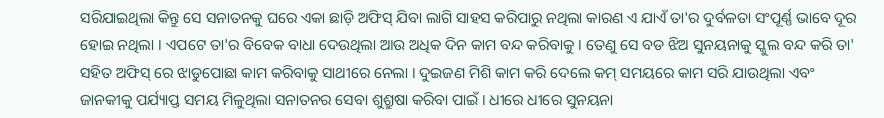ସରିଯାଇଥିଲା କିନ୍ତୁ ସେ ସନାତନକୁ ଘରେ ଏକା ଛାଡ଼ି ଅଫିସ୍ ଯିବା ଲାଗି ସାହସ କରିପାରୁ ନଥିଲା କାରଣ ଏ ଯାଏଁ ତା'ର ଦୁର୍ବଳତା ସଂପୂର୍ଣ୍ଣ ଭାବେ ଦୂର ହୋଇ ନଥିଲା । ଏପଟେ ତା'ର ବିବେକ ବାଧା ଦେଉଥିଲା ଆଉ ଅଧିକ ଦିନ କାମ ବନ୍ଦ କରିବାକୁ । ତେଣୁ ସେ ବଡ ଝିଅ ସୁନୟନାକୁ ସ୍କୁଲ ବନ୍ଦ କରି ତା' ସହିତ ଅଫିସ୍ ରେ ଝାଡୁପୋଛା କାମ କରିବାକୁ ସାଥୀରେ ନେଲା । ଦୁଇଜଣ ମିଶି କାମ କରି ଦେଲେ କମ୍ ସମୟରେ କାମ ସରି ଯାଉଥିଲା ଏବଂ ଜାନକୀକୁ ପର୍ଯ୍ୟାପ୍ତ ସମୟ ମିଳୁଥିଲା ସନାତନର ସେବା ଶୁଶ୍ରୁଷା କରିବା ପାଇଁ । ଧୀରେ ଧୀରେ ସୁନୟନା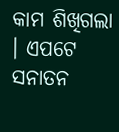କାମ ଶିଖିଗଲା । ଏପଟେ ସନାତନ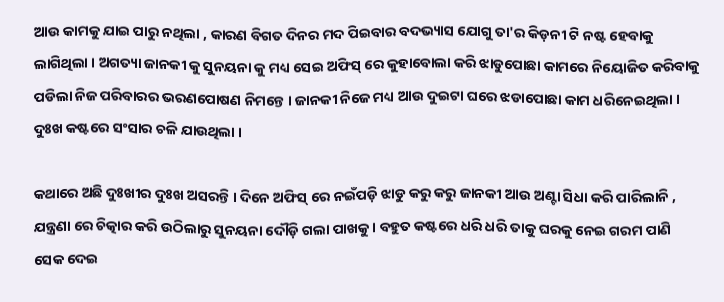ଆଉ କାମକୁ ଯାଇ ପାରୁ ନଥିଲା , କାରଣ ବିଗତ ଦିନର ମଦ ପିଇବାର ବଦଭ୍ୟାସ ଯୋଗୁ ତା'ର କିଡ଼ନୀ ଟି ନଷ୍ଟ ହେବାକୁ ଲାଗିଥିଲା । ଅଗତ୍ୟା ଜାନକୀ କୁ ସୁନୟନା କୁ ମଧ୍ୟ ସେଇ ଅଫିସ୍ ରେ କୁହାବୋଲା କରି ଝାଡୁପୋଛା କାମରେ ନିୟୋଜିତ କରିବାକୁ ପଡିଲା ନିଜ ପରିବାରର ଭରଣପୋଷଣ ନିମନ୍ତେ । ଜାନକୀ ନିଜେ ମଧ୍ୟ ଆଉ ଦୁଇଟା ଘରେ ଝଡାପୋଛା କାମ ଧରିନେଇଥିଲା । ଦୁଃଖ କଷ୍ଟରେ ସଂସାର ଚଳି ଯାଉଥିଲା ।

କଥାରେ ଅଛି ଦୁଃଖୀର ଦୁଃଖ ଅସରନ୍ତି । ଦିନେ ଅଫିସ୍ ରେ ନଇଁପଡ଼ି ଝାଡୁ କରୁ କରୁ ଜାନକୀ ଆଉ ଅଣ୍ଟା ସିଧା କରି ପାରିଲାନି , ଯନ୍ତ୍ରଣା ରେ ଚିତ୍କାର କରି ଉଠିଲାରୁ ସୁନୟନା ଦୌଡ଼ି ଗଲା ପାଖକୁ । ବହୁତ କଷ୍ଟରେ ଧରି ଧରି ତାକୁ ଘରକୁ ନେଇ ଗରମ ପାଣି ସେକ ଦେଇ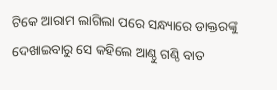ଟିକେ ଆରାମ ଲାଗିଲା ପରେ ସନ୍ଧ୍ୟାରେ ଡାକ୍ତରଙ୍କୁ ଦେଖାଇବାରୁ ସେ କହିଲେ ଆଣ୍ଠୁ ଗଣ୍ଠି ବାତ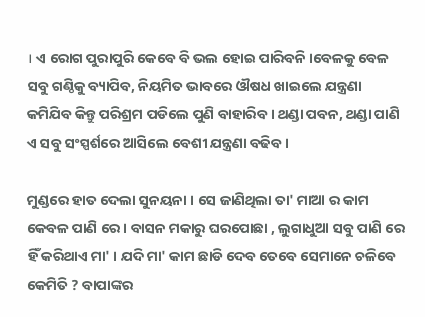। ଏ ରୋଗ ପୁରାପୁରି କେବେ ବି ଭଲ ହୋଇ ପାରିବନି ।ବେଳକୁ ବେଳ ସବୁ ଗଣ୍ଠିକୁ ବ୍ୟାପିବ, ନିୟମିତ ଭାବରେ ଔଷଧ ଖାଇଲେ ଯନ୍ତ୍ରଣା କମିଯିବ କିନ୍ତୁ ପରିଶ୍ରମ ପଡିଲେ ପୁଣି ବାହାରିବ । ଥଣ୍ଡା ପବନ, ଥଣ୍ଡା ପାଣି ଏ ସବୁ ସଂସ୍ପର୍ଶରେ ଆସିଲେ ବେଶୀ ଯନ୍ତ୍ରଣା ବଢିବ ।

ମୁଣ୍ଡରେ ହାତ ଦେଲା ସୁନୟନା । ସେ ଜାଣିଥିଲା ତା' ମାଆ ର କାମ କେବଳ ପାଣି ରେ । ବାସନ ମକାରୁ ଘରପୋଛା , ଲୁଗାଧୁଆ ସବୁ ପାଣି ରେ ହିଁ କରିଥାଏ ମା' । ଯଦି ମା' କାମ ଛାଡି ଦେବ ତେବେ ସେମାନେ ଚଳିବେ କେମିତି ? ବାପାଙ୍କର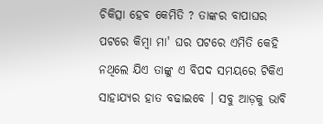ଚିକିତ୍ସା ହେବ କେମିତି ? ତାଙ୍କର ବାପାଘର ପଟରେ କିମ୍ବା ମା' ଘର ପଟରେ ଏମିତି କେହି ନଥିଲେ ଯିଏ ତାଙ୍କୁ ଏ ବିପଦ ସମୟରେ ଟିକିଏ ସାହାଯ୍ୟର ହାତ ବଢାଇବେ । ସବୁ ଆଡ଼କୁ ଭାବି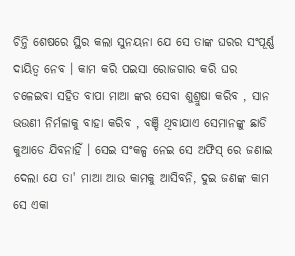ଚିନ୍ତି ଶେଷରେ ସ୍ଥିର କଲା ସୁନୟନା ଯେ ସେ ତାଙ୍କ ଘରର ସଂପୂର୍ଣ୍ଣ ଦାୟିତ୍ବ ନେବ । କାମ କରି ପଇସା ରୋଜଗାର କରି ଘର ଚଳେଇବା ସହିତ ବାପା ମାଆ ଙ୍କର ସେବା ଶୁଶ୍ରୁଷା କରିବ , ସାନ ଭଉଣୀ ନିର୍ମଳାକୁ ବାହା କରିବ , ବଞ୍ଚି ଥିବାଯାଏ ସେମାନଙ୍କୁ ଛାଡି କୁଆଡେ ଯିବନାହିଁ । ସେଇ ସଂକଳ୍ପ ନେଇ ସେ ଅଫିସ୍ ରେ ଜଣାଇ ଦେଲା ଯେ ତା' ମାଆ ଆଉ କାମକୁ ଆସିବନି, ଦୁଇ ଜଣଙ୍କ କାମ ସେ ଏକା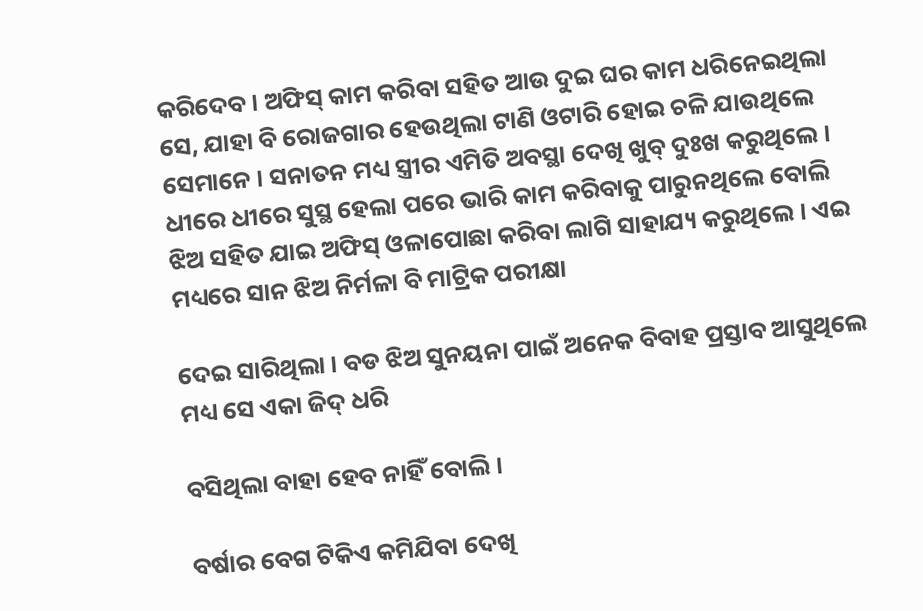କରିଦେବ । ଅଫିସ୍ କାମ କରିବା ସହିତ ଆଉ ଦୁଇ ଘର କାମ ଧରିନେଇଥିଲା ସେ, ଯାହା ବି ରୋଜଗାର ହେଉଥିଲା ଟାଣି ଓଟାରି ହୋଇ ଚଳି ଯାଉଥିଲେ ସେମାନେ । ସନାତନ ମଧ୍ୟ ସ୍ତ୍ରୀର ଏମିତି ଅବସ୍ଥା ଦେଖି ଖୁବ୍ ଦୁଃଖ କରୁଥିଲେ । ଧୀରେ ଧୀରେ ସୁସ୍ଥ ହେଲା ପରେ ଭାରି କାମ କରିବାକୁ ପାରୁନଥିଲେ ବୋଲି ଝିଅ ସହିତ ଯାଇ ଅଫିସ୍ ଓଳାପୋଛା କରିବା ଲାଗି ସାହାଯ୍ୟ କରୁଥିଲେ । ଏଇ ମଧ୍ୟରେ ସାନ ଝିଅ ନିର୍ମଳା ବି ମାଟ୍ରିକ ପରୀକ୍ଷା

ଦେଇ ସାରିଥିଲା । ବଡ ଝିଅ ସୁନୟନା ପାଇଁ ଅନେକ ବିବାହ ପ୍ରସ୍ତାବ ଆସୁଥିଲେ ମଧ୍ୟ ସେ ଏକା ଜିଦ୍ ଧରି

ବସିଥିଲା ବାହା ହେବ ନାହିଁ ବୋଲି ।

ବର୍ଷାର ବେଗ ଟିକିଏ କମିଯିବା ଦେଖି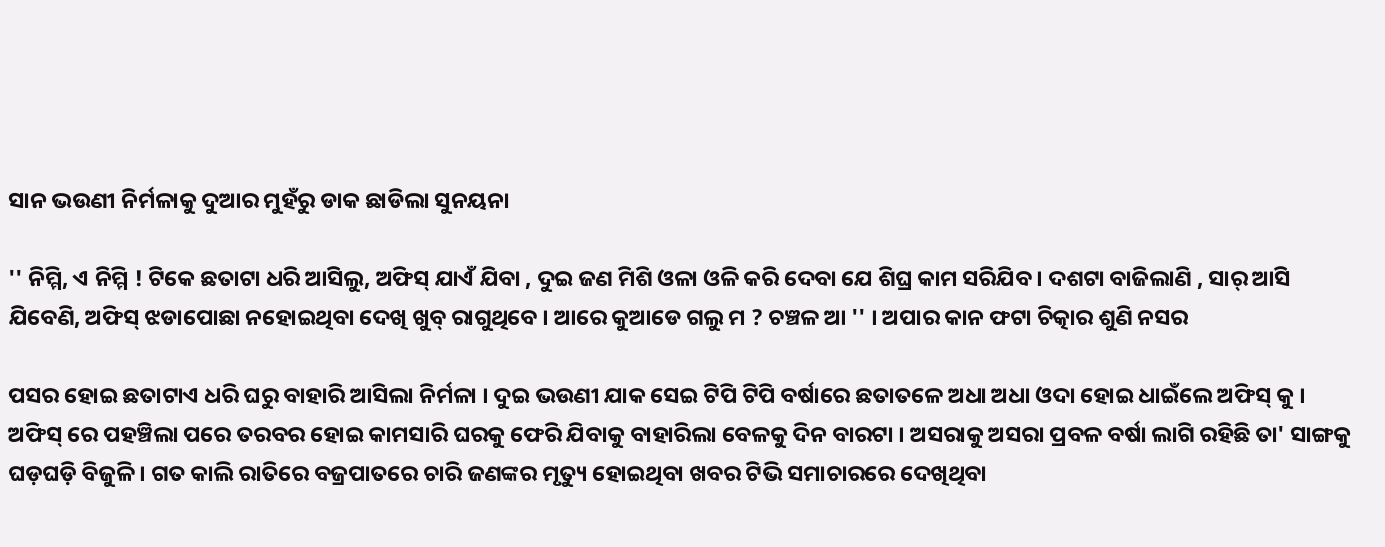ସାନ ଭଉଣୀ ନିର୍ମଳାକୁ ଦୁଆର ମୁହଁରୁ ଡାକ ଛାଡିଲା ସୁନୟନା

'' ନିମ୍ମି, ଏ ନିମ୍ମି ! ଟିକେ ଛତାଟା ଧରି ଆସିଲୁ, ଅଫିସ୍ ଯାଏଁ ଯିବା , ଦୁଇ ଜଣ ମିଶି ଓଳା ଓଳି କରି ଦେବା ଯେ ଶିଘ୍ର କାମ ସରିଯିବ । ଦଶଟା ବାଜିଲାଣି , ସାର୍ ଆସି ଯିବେଣି, ଅଫିସ୍ ଝଡାପୋଛା ନହୋଇଥିବା ଦେଖି ଖୁବ୍ ରାଗୁଥିବେ । ଆରେ କୁଆଡେ ଗଲୁ ମ ? ଚଞ୍ଚଳ ଆ '' । ଅପାର କାନ ଫଟା ଚିତ୍କାର ଶୁଣି ନସର

ପସର ହୋଇ ଛତାଟାଏ ଧରି ଘରୁ ବାହାରି ଆସିଲା ନିର୍ମଳା । ଦୁଇ ଭଉଣୀ ଯାକ ସେଇ ଟିପି ଟିପି ବର୍ଷାରେ ଛତାତଳେ ଅଧା ଅଧା ଓଦା ହୋଇ ଧାଇଁଲେ ଅଫିସ୍ କୁ । ଅଫିସ୍ ରେ ପହଞ୍ଚିଲା ପରେ ତରବର ହୋଇ କାମସାରି ଘରକୁ ଫେରି ଯିବାକୁ ବାହାରିଲା ବେଳକୁ ଦିନ ବାରଟା । ଅସରାକୁ ଅସରା ପ୍ରବଳ ବର୍ଷା ଲାଗି ରହିଛି ତା' ସାଙ୍ଗକୁ ଘଡ଼ଘଡ଼ି ବିଜୁଳି । ଗତ କାଲି ରାତିରେ ବଜ୍ରପାତରେ ଚାରି ଜଣଙ୍କର ମୃତ୍ୟୁ ହୋଇଥିବା ଖବର ଟିଭି ସମାଚାରରେ ଦେଖିଥିବା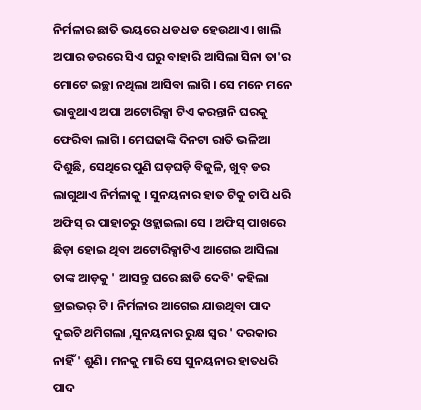ନିର୍ମଳାର ଛାତି ଭୟରେ ଧଡଧଡ ହେଉଥାଏ । ଖାଲି ଅପାର ଡରରେ ସିଏ ଘରୁ ବାହାରି ଆସିଲା ସିନା ତା'ର ମୋଟେ ଇଚ୍ଛା ନଥିଲା ଆସିବା ଲାଗି । ସେ ମନେ ମନେ ଭାବୁଥାଏ ଅପା ଅଟୋରିକ୍ସା ଟିଏ କରନ୍ତାନି ଘରକୁ ଫେରିବା ଲାଗି । ମେଘଢାଙ୍କି ଦିନଟା ରାତି ଭଳିଆ ଦିଶୁଛି, ସେଥିରେ ପୁଣି ଘଡ଼ଘଡ଼ି ବିଜୁଳି, ଖୁବ୍ ଡର ଲାଗୁଥାଏ ନିର୍ମଳାକୁ । ସୁନୟନାର ହାତ ଟିକୁ ଚାପି ଧରି ଅଫିସ୍ ର ପାହାଚରୁ ଓହ୍ଲାଇଲା ସେ । ଅଫିସ୍ ପାଖରେ ଛିଡ଼ା ହୋଇ ଥିବା ଅଟୋରିକ୍ସାଟିଏ ଆଗେଇ ଆସିଲା ତାଙ୍କ ଆଡ଼କୁ ' ଆସନ୍ତୁ ଘରେ ଛାଡି ଦେବି' କହିଲା ଡ୍ରାଇଭର୍ ଟି । ନିର୍ମଳାର ଆଗେଇ ଯାଉଥିବା ପାଦ ଦୁଇଟି ଥମିଗଲା ,ସୁନୟନାର ରୁକ୍ଷ ସ୍ବର ' ଦରକାର ନାହିଁ ' ଶୁଣି। ମନକୁ ମାରି ସେ ସୁନୟନାର ହାତଧରି ପାଦ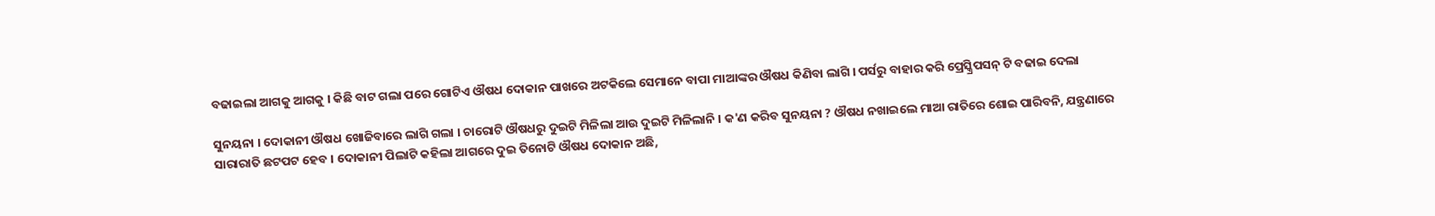ବଢାଇଲା ଆଗକୁ ଆଗକୁ । କିଛି ବାଟ ଗଲା ପରେ ଗୋଟିଏ ଔଷଧ ଦୋକାନ ପାଖରେ ଅଟକିଲେ ସେମାନେ ବାପା ମାଆଙ୍କର ଔଷଧ କିଣିବା ଲାଗି । ପର୍ସରୁ ବାହାର କରି ପ୍ରେସ୍କ୍ରିପସନ୍ ଟି ବଢାଇ ଦେଲା

ସୁନୟନା । ଦୋକାନୀ ଔଷଧ ଖୋଜିବାରେ ଲାଗି ଗଲା । ଚାରୋଟି ଔଷଧରୁ ଦୁଇଟି ମିଳିଲା ଆଉ ଦୁଇଟି ମିଳିଲାନି । କ'ଣ କରିବ ସୁନୟନା ? ଔଷଧ ନଖାଇଲେ ମାଆ ରାତିରେ ଶୋଇ ପାରିବନି, ଯନ୍ତ୍ରଣାରେ ସାରାରାତି ଛଟପଟ ହେବ । ଦୋକାନୀ ପିଲାଟି କହିଲା ଆଗରେ ଦୁଇ ତିନୋଟି ଔଷଧ ଦୋକାନ ଅଛି,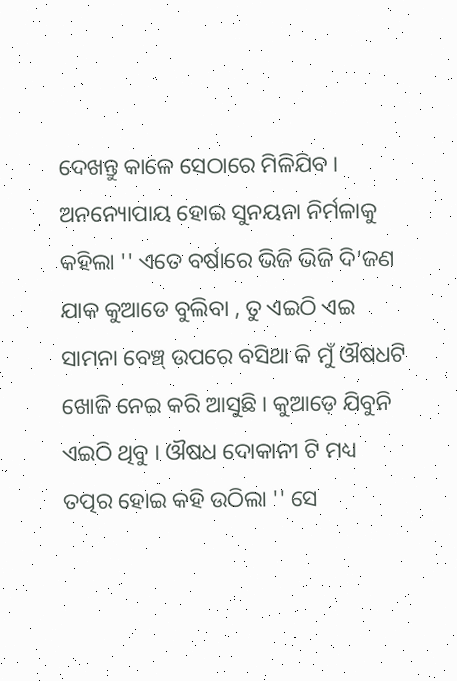ଦେଖନ୍ତୁ କାଳେ ସେଠାରେ ମିଳିଯିବ । ଅନନ୍ୟୋପାୟ ହୋଇ ସୁନୟନା ନିର୍ମଳାକୁ କହିଲା '' ଏତେ ବର୍ଷାରେ ଭିଜି ଭିଜି ଦି'ଜଣ ଯାକ କୁଆଡେ ବୁଲିବା , ତୁ ଏଇଠି ଏଇ ସାମନା ବେଞ୍ଚ୍ ଉପରେ ବସିଥା କି ମୁଁ ଔଷଧଟି ଖୋଜି ନେଇ କରି ଆସୁଛି । କୁଆଡ଼େ ଯିବୁନି ଏଇଠି ଥିବୁ । ଔଷଧ ଦୋକାନୀ ଟି ମଧ୍ୟ ତତ୍ପର ହୋଇ କହି ଉଠିଲା '' ସେ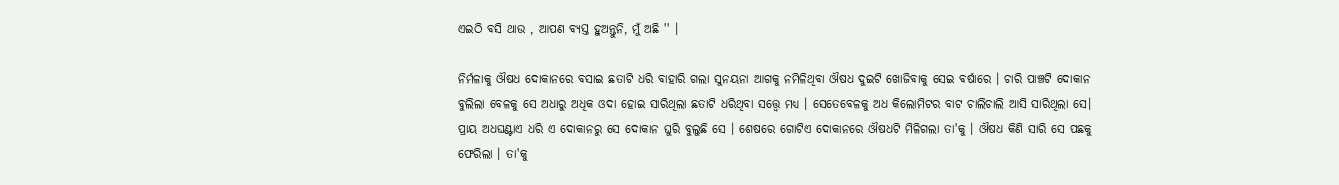ଏଇଠି ବସି ଥାଉ , ଆପଣ ବ୍ୟସ୍ତ ହୁଅନ୍ତୁନି, ମୁଁ ଅଛି '' ।

ନିର୍ମଳାକୁ ଔଷଧ ଦୋକାନରେ ବସାଇ ଛତାଟି ଧରି ବାହାରି ଗଲା ସୁନୟନା ଆଗକୁ ନମିଳିଥିବା ଔଷଧ ଦୁଇଟି ଖୋଜିବାକୁ ସେଇ ବର୍ଷାରେ । ଚାରି ପାଞ୍ଚଟି ଦୋକାନ ବୁଲିଲା ବେଳକୁ ସେ ଅଧାରୁ ଅଧିକ ଓଦା ହୋଇ ସାରିଥିଲା ଛତାଟି ଧରିଥିବା ସତ୍ତ୍ୱେ ମଧ୍ୟ । ସେତେବେଳକୁ ଅଧ କିଲୋମିଟର ବାଟ ଚାଲିଚାଲି ଆସି ସାରିଥିଲା ସେ। ପ୍ରାୟ ଅଧଘଣ୍ଟାଏ ଧରି ଏ ଦୋକାନରୁ ସେ ଦୋକାନ ଘୁରି ବୁଲୁଛି ସେ । ଶେଷରେ ଗୋଟିଏ ଦୋକାନରେ ଔଷଧଟି ମିଳିଗଲା ତା'କୁ । ଔଷଧ କିଣି ସାରି ସେ ପଛକୁ ଫେରିଲା । ତା'କୁ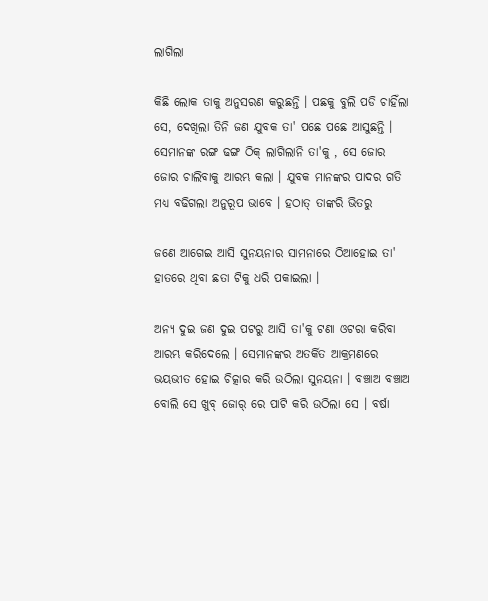ଲାଗିଲା

କିଛି ଲୋକ ତାକୁ ଅନୁସରଣ କରୁଛନ୍ତି । ପଛକୁ ବୁଲି ପଡି ଚାହିଁଲା ସେ, ଦେଖିଲା ତିନି ଜଣ ଯୁବକ ତା' ପଛେ ପଛେ ଆସୁଛନ୍ତି । ସେମାନଙ୍କ ରଙ୍ଗ ଢଙ୍ଗ ଠିକ୍ ଲାଗିଲାନି ତା'କୁ , ସେ ଜୋର ଜୋର ଚାଲିବାକୁ ଆରମ୍ଭ କଲା । ଯୁବକ ମାନଙ୍କର ପାଦର ଗତି ମଧ୍ୟ ବଢିଗଲା ଅନୁରୂପ ଭାବେ । ହଠାତ୍ ତାଙ୍କରି ଭିତରୁ

ଜଣେ ଆଗେଇ ଆସି ସୁନୟନାର ସାମନାରେ ଠିଆହୋଇ ତା' ହାତରେ ଥିବା ଛତା ଟିକୁ ଧରି ପକାଇଲା ।

ଅନ୍ୟ ଦୁଇ ଜଣ ଦୁଇ ପଟରୁ ଆସି ତା'କୁ ଟଣା ଓଟରା କରିବା ଆରମ୍ଭ କରିଦେଲେ । ସେମାନଙ୍କର ଅତର୍କିତ ଆକ୍ରମଣରେ ଭୟଭୀତ ହୋଇ ଚିତ୍କାର କରି ଉଠିଲା ସୁନୟନା । ବଞ୍ଚାଅ ବଞ୍ଚାଅ ବୋଲି ସେ ଖୁବ୍ ଜୋର୍ ରେ ପାଟି କରି ଉଠିଲା ସେ । ବର୍ଷା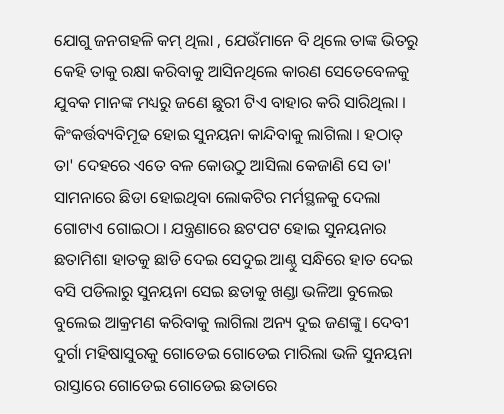ଯୋଗୁ ଜନଗହଳି କମ୍ ଥିଲା , ଯେଉଁମାନେ ବି ଥିଲେ ତାଙ୍କ ଭିତରୁ କେହି ତାକୁ ରକ୍ଷା କରିବାକୁ ଆସିନଥିଲେ କାରଣ ସେତେବେଳକୁ ଯୁବକ ମାନଙ୍କ ମଧ୍ୟରୁ ଜଣେ ଛୁରୀ ଟିଏ ବାହାର କରି ସାରିଥିଲା । କିଂକର୍ତ୍ତବ୍ୟବିମୂଢ ହୋଇ ସୁନୟନା କାନ୍ଦିବାକୁ ଲାଗିଲା । ହଠାତ୍ ତା' ଦେହରେ ଏତେ ବଳ କୋଉଠୁ ଆସିଲା କେଜାଣି ସେ ତା' ସାମନାରେ ଛିଡା ହୋଇଥିବା ଲୋକଟିର ମର୍ମସ୍ଥଳକୁ ଦେଲା ଗୋଟାଏ ଗୋଇଠା । ଯନ୍ତ୍ରଣାରେ ଛଟପଟ ହୋଇ ସୁନୟନାର ଛତାମିଶା ହାତକୁ ଛାଡି ଦେଇ ସେଦୁଇ ଆଣ୍ଠୁ ସନ୍ଧିରେ ହାତ ଦେଇ ବସି ପଡିଲାରୁ ସୁନୟନା ସେଇ ଛତାକୁ ଖଣ୍ଡା ଭଳିଆ ବୁଲେଇ ବୁଲେଇ ଆକ୍ରମଣ କରିବାକୁ ଲାଗିଲା ଅନ୍ୟ ଦୁଇ ଜଣଙ୍କୁ। ଦେବୀ ଦୁର୍ଗା ମହିଷାସୁରକୁ ଗୋଡେଇ ଗୋଡେଇ ମାରିଲା ଭଳି ସୁନୟନା ରାସ୍ତାରେ ଗୋଡେଇ ଗୋଡେଇ ଛତାରେ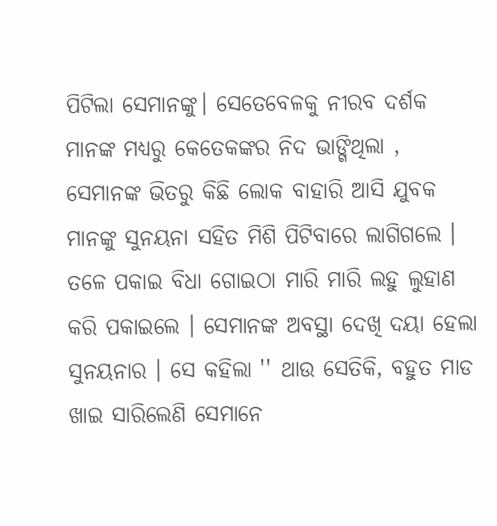ପିଟିଲା ସେମାନଙ୍କୁ। ସେତେବେଳକୁ ନୀରବ ଦର୍ଶକ ମାନଙ୍କ ମଧ୍ୟରୁ କେତେକଙ୍କର ନିଦ ଭାଙ୍ଗିଥିଲା , ସେମାନଙ୍କ ଭିତରୁ କିଛି ଲୋକ ବାହାରି ଆସି ଯୁବକ ମାନଙ୍କୁ ସୁନୟନା ସହିତ ମିଶି ପିଟିବାରେ ଲାଗିଗଲେ । ତଳେ ପକାଇ ବିଧା ଗୋଇଠା ମାରି ମାରି ଲହୁ ଲୁହାଣ କରି ପକାଇଲେ । ସେମାନଙ୍କ ଅବସ୍ଥା ଦେଖି ଦୟା ହେଲା ସୁନୟନାର । ସେ କହିଲା '' ଥାଉ ସେତିକି, ବହୁତ ମାଡ ଖାଇ ସାରିଲେଣି ସେମାନେ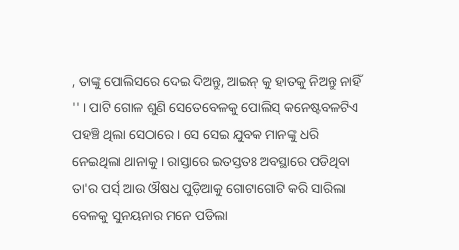, ତାଙ୍କୁ ପୋଲିସରେ ଦେଇ ଦିଅନ୍ତୁ, ଆଇନ୍ କୁ ହାତକୁ ନିଅନ୍ତୁ ନାହିଁ '' । ପାଟି ଗୋଳ ଶୁଣି ସେତେବେଳକୁ ପୋଲିସ୍ କନେଷ୍ଟବଳଟିଏ ପହଞ୍ଚି ଥିଲା ସେଠାରେ । ସେ ସେଇ ଯୁବକ ମାନଙ୍କୁ ଧରି ନେଇଥିଲା ଥାନାକୁ । ରାସ୍ତାରେ ଇତସ୍ତତଃ ଅବସ୍ଥାରେ ପଡିଥିବା ତା'ର ପର୍ସ୍ ଆଉ ଔଷଧ ପୁଡ଼ିଆକୁ ଗୋଟାଗୋଟି କରି ସାରିଲା ବେଳକୁ ସୁନୟନାର ମନେ ପଡିଲା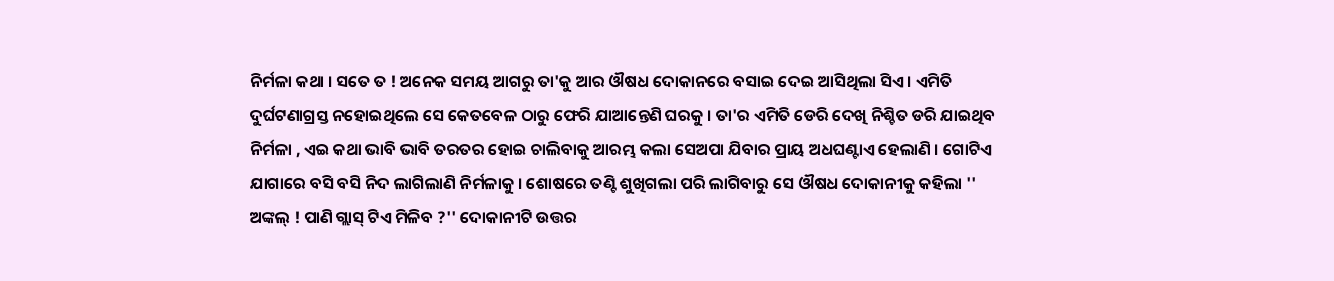ନିର୍ମଳା କଥା । ସତେ ତ ! ଅନେକ ସମୟ ଆଗରୁ ତା'କୁ ଆର ଔଷଧ ଦୋକାନରେ ବସାଇ ଦେଇ ଆସିଥିଲା ସିଏ । ଏମିତି ଦୁର୍ଘଟଣାଗ୍ରସ୍ତ ନହୋଇଥିଲେ ସେ କେତବେଳ ଠାରୁ ଫେରି ଯାଆନ୍ତେଣି ଘରକୁ । ତା'ର ଏମିତି ଡେରି ଦେଖି ନିଶ୍ଚିତ ଡରି ଯାଇଥିବ ନିର୍ମଳା , ଏଇ କଥା ଭାବି ଭାବି ତରତର ହୋଇ ଚାଲିବାକୁ ଆରମ୍ଭ କଲା ସେଅପା ଯିବାର ପ୍ରାୟ ଅଧଘଣ୍ଟାଏ ହେଲାଣି । ଗୋଟିଏ ଯାଗାରେ ବସି ବସି ନିଦ ଲାଗିଲାଣି ନିର୍ମଳାକୁ । ଶୋଷରେ ତଣ୍ଟି ଶୁଖିଗଲା ପରି ଲାଗିବାରୁ ସେ ଔଷଧ ଦୋକାନୀକୁ କହିଲା '' ଅଙ୍କଲ୍ ! ପାଣି ଗ୍ଲାସ୍ ଟିଏ ମିଳିବ ?'' ଦୋକାନୀଟି ଉତ୍ତର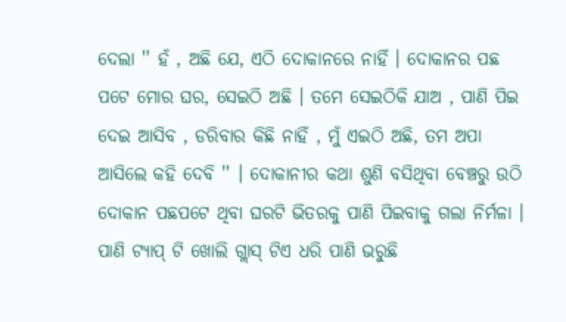ଦେଲା '' ହଁ , ଅଛି ଯେ, ଏଠି ଦୋକାନରେ ନାହିଁ । ଦୋକାନର ପଛ ପଟେ ମୋର ଘର, ସେଇଠି ଅଛି । ତମେ ସେଇଠିକି ଯାଅ , ପାଣି ପିଇ ଦେଇ ଆସିବ , ଡରିବାର କିଛି ନାହିଁ , ମୁଁ ଏଇଠି ଅଛି, ତମ ଅପା ଆସିଲେ କହି ଦେବି '' । ଦୋକାନୀର କଥା ଶୁଣି ବସିଥିବା ବେଞ୍ଚରୁ ଉଠି ଦୋକାନ ପଛପଟେ ଥିବା ଘରଟି ଭିତରକୁ ପାଣି ପିଇବାକୁ ଗଲା ନିର୍ମଳା । ପାଣି ଟ୍ୟାପ୍ ଟି ଖୋଲି ଗ୍ଲାସ୍ ଟିଏ ଧରି ପାଣି ଭରୁଛି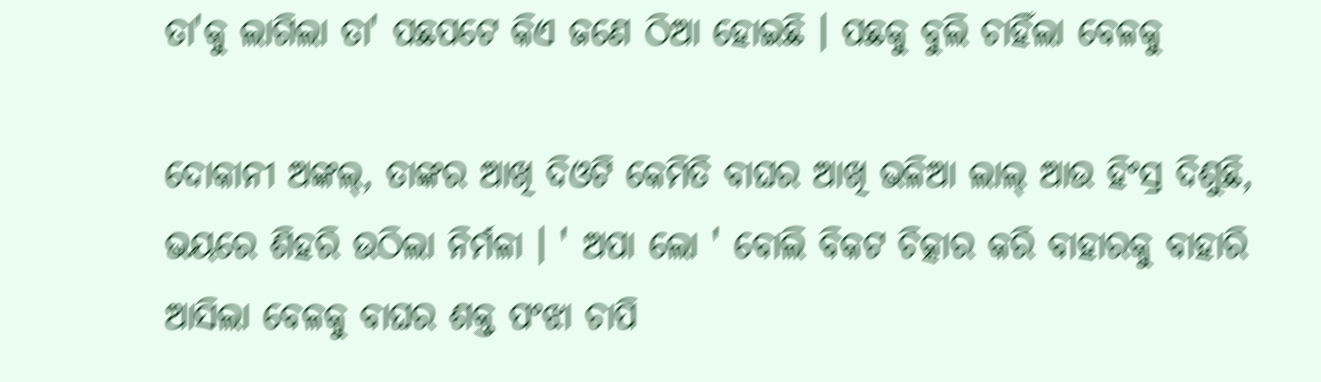ତା'କୁ ଲାଗିଲା ତା' ପଛପଟେ କିଏ ଜଣେ ଠିଆ ହୋଇଛି । ପଛକୁ ବୁଲି ଚାହିଁଲା ବେଳକୁ

ଦୋକାନୀ ଅଙ୍କଲ୍, ତାଙ୍କର ଆଖି ଦିଓଟି କେମିତି ବାଘର ଆଖି ଭଳିଆ ଲାଲ୍ ଆଉ ହିଂସ୍ର ଦିଶୁଛି, ଭୟରେ ଶିହରି ଉଠିଲା ନିର୍ମଳା । ' ଅପା ଲୋ ' ବୋଲି ବିକଟ ଚିତ୍କାର କରି ବାହାରକୁ ବାହାରି ଆସିଲା ବେଳକୁ ବାଘର ଶକ୍ତ ପଂଝା ଚାପି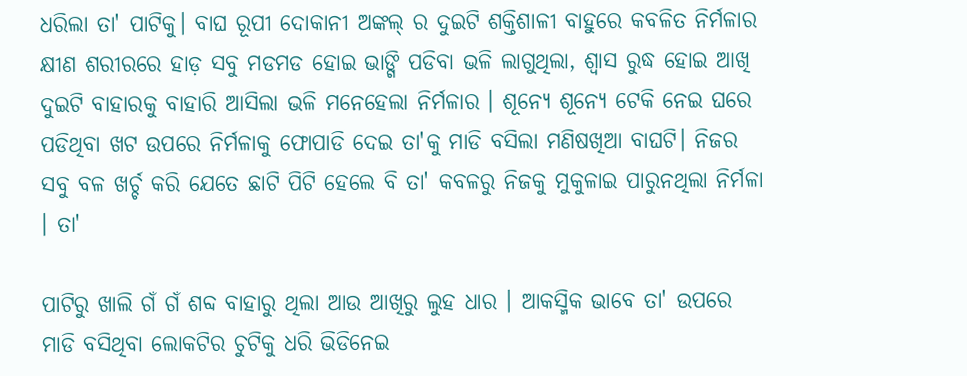ଧରିଲା ତା' ପାଟିକୁ। ବାଘ ରୂପୀ ଦୋକାନୀ ଅଙ୍କଲ୍ ର ଦୁଇଟି ଶକ୍ତିଶାଳୀ ବାହୁରେ କବଳିତ ନିର୍ମଳାର କ୍ଷୀଣ ଶରୀରରେ ହାଡ଼ ସବୁ ମଡମଡ ହୋଇ ଭାଙ୍ଗି ପଡିବା ଭଳି ଲାଗୁଥିଲା, ଶ୍ଵାସ ରୁଦ୍ଧ ହୋଇ ଆଖି ଦୁଇଟି ବାହାରକୁ ବାହାରି ଆସିଲା ଭଳି ମନେହେଲା ନିର୍ମଳାର । ଶୂନ୍ୟେ ଶୂନ୍ୟେ ଟେକି ନେଇ ଘରେ ପଡିଥିବା ଖଟ ଉପରେ ନିର୍ମଳାକୁ ଫୋପାଡି ଦେଇ ତା'କୁ ମାଡି ବସିଲା ମଣିଷଖିଆ ବାଘଟି। ନିଜର ସବୁ ବଳ ଖର୍ଚ୍ଚ କରି ଯେତେ ଛାଟି ପିଟି ହେଲେ ବି ତା' କବଳରୁ ନିଜକୁ ମୁକୁଳାଇ ପାରୁନଥିଲା ନିର୍ମଳା । ତା'

ପାଟିରୁ ଖାଲି ଗଁ ଗଁ ଶବ୍ଦ ବାହାରୁ ଥିଲା ଆଉ ଆଖିରୁ ଲୁହ ଧାର । ଆକସ୍ମିକ ଭାବେ ତା' ଉପରେ ମାଡି ବସିଥିବା ଲୋକଟିର ଚୁଟିକୁ ଧରି ଭିଡିନେଇ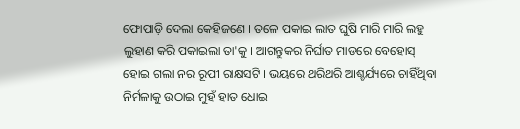ଫୋପାଡ଼ି ଦେଲା କେହିଜଣେ । ତଳେ ପକାଇ ଲାତ ଘୁଷି ମାରି ମାରି ଲହୁ ଲୁହାଣ କରି ପକାଇଲା ତା'କୁ । ଆଗନ୍ତୁକର ନିର୍ଘାତ ମାଡରେ ବେହୋସ୍ ହୋଇ ଗଲା ନର ରୂପୀ ରାକ୍ଷସଟି । ଭୟରେ ଥରିଥରି ଆଶ୍ଚର୍ଯ୍ୟରେ ଚାହିଁଥିବା ନିର୍ମଳାକୁ ଉଠାଇ ମୁହଁ ହାତ ଧୋଇ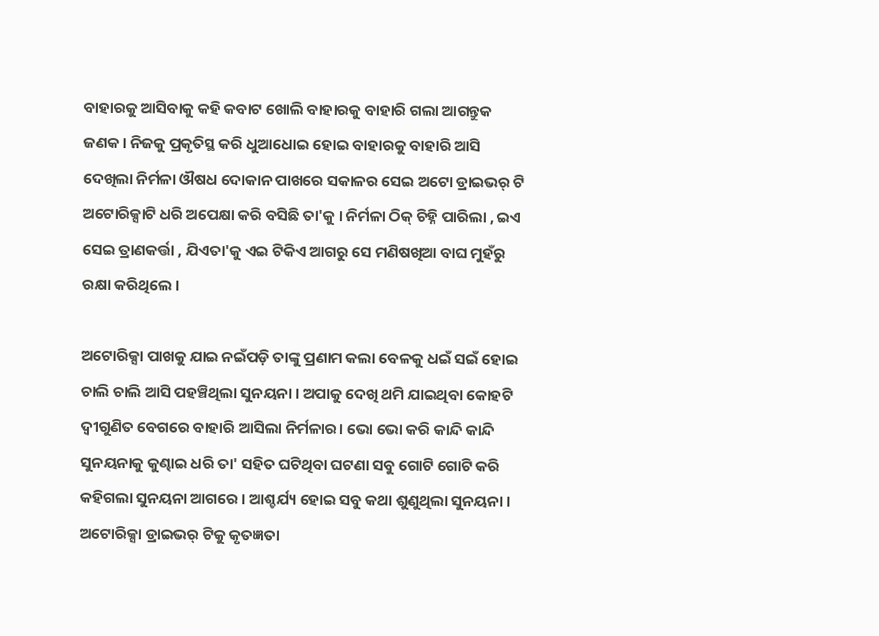ବାହାରକୁ ଆସିବାକୁ କହି କବାଟ ଖୋଲି ବାହାରକୁ ବାହାରି ଗଲା ଆଗନ୍ତୁକ ଜଣକ । ନିଜକୁ ପ୍ରକୃତିସ୍ଥ କରି ଧୁଆଧୋଇ ହୋଇ ବାହାରକୁ ବାହାରି ଆସି ଦେଖିଲା ନିର୍ମଳା ଔଷଧ ଦୋକାନ ପାଖରେ ସକାଳର ସେଇ ଅଟୋ ଡ୍ରାଇଭର୍ ଟି ଅଟୋରିକ୍ସାଟି ଧରି ଅପେକ୍ଷା କରି ବସିଛି ତା'କୁ । ନିର୍ମଳା ଠିକ୍ ଚିହ୍ନି ପାରିଲା , ଇଏ ସେଇ ତ୍ରାଣକର୍ତ୍ତା , ଯିଏତା'କୁ ଏଇ ଟିକିଏ ଆଗରୁ ସେ ମଣିଷଖିଆ ବାଘ ମୁହଁରୁ ରକ୍ଷା କରିଥିଲେ ।

ଅଟୋରିକ୍ସା ପାଖକୁ ଯାଇ ନଇଁପଡ଼ି ତାଙ୍କୁ ପ୍ରଣାମ କଲା ବେଳକୁ ଧଇଁ ସଇଁ ହୋଇ ଚାଲି ଚାଲି ଆସି ପହଞ୍ଚିଥିଲା ସୁନୟନା । ଅପାକୁ ଦେଖି ଥମି ଯାଇଥିବା କୋହଟି ଦ୍ୱୀଗୁଣିତ ବେଗରେ ବାହାରି ଆସିଲା ନିର୍ମଳାର। ଭୋ ଭୋ କରି କାନ୍ଦି କାନ୍ଦି ସୁନୟନାକୁ କୁଣ୍ଢାଇ ଧରି ତା' ସହିତ ଘଟିଥିବା ଘଟଣା ସବୁ ଗୋଟି ଗୋଟି କରି କହିଗଲା ସୁନୟନା ଆଗରେ । ଆଶ୍ଚର୍ଯ୍ୟ ହୋଇ ସବୁ କଥା ଶୁଣୁଥିଲା ସୁନୟନା । ଅଟୋରିକ୍ସା ଡ୍ରାଇଭର୍ ଟିକୁ କୃତଜ୍ଞତା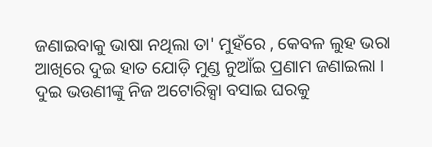ଜଣାଇବାକୁ ଭାଷା ନଥିଲା ତା' ମୁହଁରେ , କେବଳ ଲୁହ ଭରା ଆଖିରେ ଦୁଇ ହାତ ଯୋଡ଼ି ମୁଣ୍ଡ ନୁଆଁଇ ପ୍ରଣାମ ଜଣାଇଲା । ଦୁଇ ଭଉଣୀଙ୍କୁ ନିଜ ଅଟୋରିକ୍ସା ବସାଇ ଘରକୁ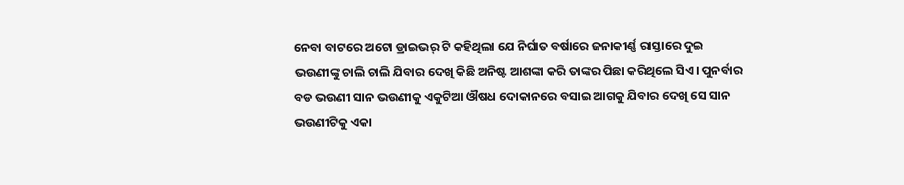ନେବା ବାଟରେ ଅଟୋ ଡ୍ରାଇଭର୍ ଟି କହିଥିଲା ଯେ ନିର୍ଘାତ ବର୍ଷାରେ ଜନାକୀର୍ଣ୍ଣ ରାସ୍ତାରେ ଦୁଇ ଭଉଣୀଙ୍କୁ ଚାଲି ଚାଲି ଯିବାର ଦେଖି କିଛି ଅନିଷ୍ଟ ଆଶଙ୍କା କରି ତାଙ୍କର ପିଛା କରିଥିଲେ ସିଏ। ପୁନର୍ବାର ବଡ ଭଉଣୀ ସାନ ଭଉଣୀକୁ ଏକୁଟିଆ ଔଷଧ ଦୋକାନରେ ବସାଇ ଆଗକୁ ଯିବାର ଦେଖି ସେ ସାନ ଭଉଣୀଟିକୁ ଏକା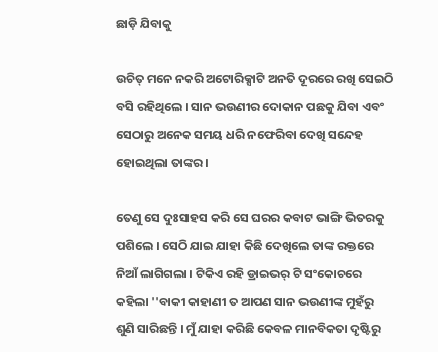ଛାଡ଼ି ଯିବାକୁ

ଉଚିତ୍ ମନେ ନକରି ଅଟୋରିକ୍ସାଟି ଅନତି ଦୂରରେ ରଖି ସେଇଠି ବସି ରହିଥିଲେ । ସାନ ଭଉଣୀର ଦୋକାନ ପଛକୁ ଯିବା ଏବଂ ସେଠାରୁ ଅନେକ ସମୟ ଧରି ନଫେରିବା ଦେଖି ସନ୍ଦେହ ହୋଇଥିଲା ତାଙ୍କର ।

ତେଣୁ ସେ ଦୁଃସାହସ କରି ସେ ଘରର କବାଟ ଭାଙ୍ଗି ଭିତରକୁ ପଶିଲେ । ସେଠି ଯାଇ ଯାହା କିଛି ଦେଖିଲେ ତାଙ୍କ ରକ୍ତରେ ନିଆଁ ଲାଗିଗଲା । ଟିକିଏ ରହି ଡ୍ରାଇଭର୍ ଟି ସଂକୋଚରେ କହିଲା ''ବାକୀ କାହାଣୀ ତ ଆପଣ ସାନ ଭଉଣୀଙ୍କ ମୁହଁରୁ ଶୁଣି ସାରିଛନ୍ତି । ମୁଁ ଯାହା କରିଛି କେବଳ ମାନବିକତା ଦୃଷ୍ଟିରୁ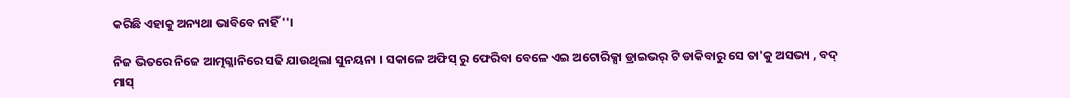କରିଛି ଏହାକୁ ଅନ୍ୟଥା ଭାବିବେ ନାହିଁ ''।

ନିଜ ଭିତରେ ନିଜେ ଆତ୍ମଗ୍ଳାନିରେ ସଢି ଯାଉଥିଲା ସୁନୟନା । ସକାଳେ ଅଫିସ୍ ରୁ ଫେରିବା ବେଳେ ଏଇ ଅଟୋରିକ୍ସା ଡ୍ରାଇଭର୍ ଟି ଡାକିବାରୁ ସେ ତା'କୁ ଅସଭ୍ୟ , ବଦ୍ ମାସ୍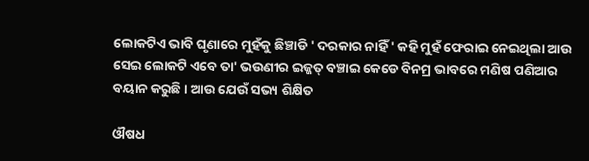ଲୋକଟିଏ ଭାବି ଘୃଣାରେ ମୁହଁକୁ ଛିଞ୍ଚାଡି ' ଦରକାର ନାହିଁ ' କହି ମୁହଁ ଫେରାଇ ନେଇଥିଲା ଆଉ ସେଇ ଲୋକଟି ଏବେ ତା' ଭଉଣୀର ଇଜ୍ଜତ୍ ବଞ୍ଚାଇ କେଡେ ବିନମ୍ର ଭାବରେ ମଣିଷ ପଣିଆର ବୟାନ କରୁଛି । ଆଉ ଯେଉଁ ସଭ୍ୟ ଶିକ୍ଷିତ

ଔଷଧ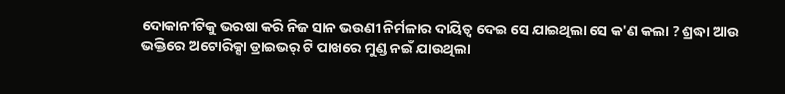ଦୋକାନୀଟିକୁ ଭରଷା କରି ନିଜ ସାନ ଭଉଣୀ ନିର୍ମଳାର ଦାୟିତ୍ବ ଦେଇ ସେ ଯାଇଥିଲା ସେ କ'ଣ କଲା ? ଶ୍ରଦ୍ଧା ଆଉ ଭକ୍ତିରେ ଅଟୋରିକ୍ସା ଡ୍ରାଇଭର୍ ଟି ପାଖରେ ମୁଣ୍ଡ ନଇଁ ଯାଉଥିଲା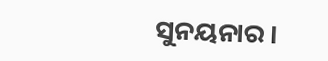ସୁନୟନାର ।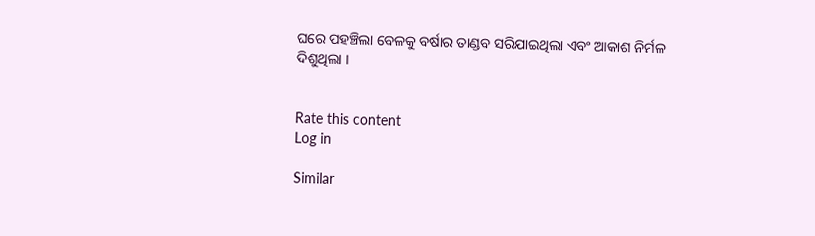ଘରେ ପହଞ୍ଚିଲା ବେଳକୁ ବର୍ଷାର ତାଣ୍ଡବ ସରିଯାଇଥିଲା ଏବଂ ଆକାଶ ନିର୍ମଳ ଦିଶୁଥିଲା ।


Rate this content
Log in

Similar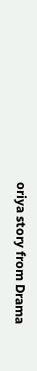oriya story from Drama